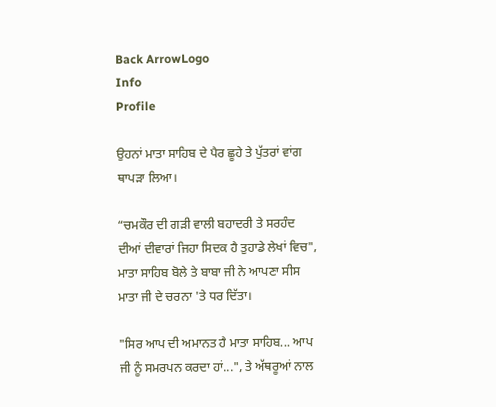Back ArrowLogo
Info
Profile

ਉਹਨਾਂ ਮਾਤਾ ਸਾਹਿਬ ਦੇ ਪੈਰ ਛੂਹੇ ਤੇ ਪੁੱਤਰਾਂ ਵਾਂਗ ਥਾਪੜਾ ਲਿਆ।

“ਚਮਕੌਰ ਦੀ ਗੜੀ ਵਾਲੀ ਬਹਾਦਰੀ ਤੇ ਸਰਹੰਦ ਦੀਆਂ ਦੀਵਾਰਾਂ ਜਿਹਾ ਸਿਦਕ ਹੈ ਤੁਹਾਡੇ ਲੇਖਾਂ ਵਿਚ", ਮਾਤਾ ਸਾਹਿਬ ਬੋਲੇ ਤੇ ਬਾਬਾ ਜੀ ਨੇ ਆਪਣਾ ਸੀਸ ਮਾਤਾ ਜੀ ਦੇ ਚਰਨਾ 'ਤੇ ਧਰ ਦਿੱਤਾ।

"ਸਿਰ ਆਪ ਦੀ ਅਮਾਨਤ ਹੈ ਮਾਤਾ ਸਾਹਿਬ... ਆਪ ਜੀ ਨੂੰ ਸਮਰਪਨ ਕਰਦਾ ਹਾਂ...", ਤੇ ਅੱਥਰੂਆਂ ਨਾਲ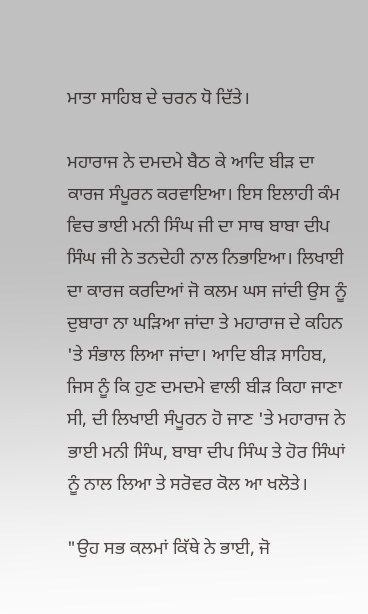ਮਾਤਾ ਸਾਹਿਬ ਦੇ ਚਰਨ ਧੋ ਦਿੱਤੇ।

ਮਹਾਰਾਜ ਨੇ ਦਮਦਮੇ ਬੈਠ ਕੇ ਆਦਿ ਬੀੜ ਦਾ ਕਾਰਜ ਸੰਪੂਰਨ ਕਰਵਾਇਆ। ਇਸ ਇਲਾਹੀ ਕੰਮ ਵਿਚ ਭਾਈ ਮਨੀ ਸਿੰਘ ਜੀ ਦਾ ਸਾਥ ਬਾਬਾ ਦੀਪ ਸਿੰਘ ਜੀ ਨੇ ਤਨਦੇਹੀ ਨਾਲ ਨਿਭਾਇਆ। ਲਿਖਾਈ ਦਾ ਕਾਰਜ ਕਰਦਿਆਂ ਜੋ ਕਲਮ ਘਸ ਜਾਂਦੀ ਉਸ ਨੂੰ ਦੁਬਾਰਾ ਨਾ ਘੜਿਆ ਜਾਂਦਾ ਤੇ ਮਹਾਰਾਜ ਦੇ ਕਹਿਨ 'ਤੇ ਸੰਭਾਲ ਲਿਆ ਜਾਂਦਾ। ਆਦਿ ਬੀੜ ਸਾਹਿਬ, ਜਿਸ ਨੂੰ ਕਿ ਹੁਣ ਦਮਦਮੇ ਵਾਲੀ ਬੀੜ ਕਿਹਾ ਜਾਣਾ ਸੀ, ਦੀ ਲਿਖਾਈ ਸੰਪੂਰਨ ਹੋ ਜਾਣ 'ਤੇ ਮਹਾਰਾਜ ਨੇ ਭਾਈ ਮਨੀ ਸਿੰਘ, ਬਾਬਾ ਦੀਪ ਸਿੰਘ ਤੇ ਹੋਰ ਸਿੰਘਾਂ ਨੂੰ ਨਾਲ ਲਿਆ ਤੇ ਸਰੋਵਰ ਕੋਲ ਆ ਖਲੋਤੇ।

"ਉਹ ਸਭ ਕਲਮਾਂ ਕਿੱਥੇ ਨੇ ਭਾਈ, ਜੋ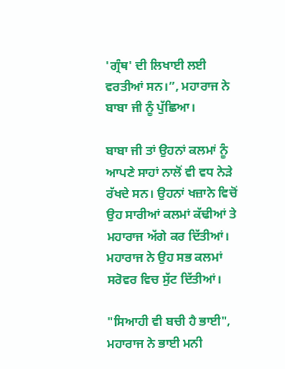'ਗ੍ਰੰਥ' ਦੀ ਲਿਖਾਈ ਲਈ ਵਰਤੀਆਂ ਸਨ।”, ਮਹਾਰਾਜ ਨੇ ਬਾਬਾ ਜੀ ਨੂੰ ਪੁੱਛਿਆ।

ਬਾਬਾ ਜੀ ਤਾਂ ਉਹਨਾਂ ਕਲਮਾਂ ਨੂੰ ਆਪਣੇ ਸਾਹਾਂ ਨਾਲੋਂ ਵੀ ਵਧ ਨੇੜੇ ਰੱਖਦੇ ਸਨ। ਉਹਨਾਂ ਖਜ਼ਾਨੇ ਵਿਚੋਂ ਉਹ ਸਾਰੀਆਂ ਕਲਮਾਂ ਕੱਢੀਆਂ ਤੇ ਮਹਾਰਾਜ ਅੱਗੇ ਕਰ ਦਿੱਤੀਆਂ। ਮਹਾਰਾਜ ਨੇ ਉਹ ਸਭ ਕਲਮਾਂ ਸਰੋਵਰ ਵਿਚ ਸੁੱਟ ਦਿੱਤੀਆਂ।

"ਸਿਆਹੀ ਵੀ ਬਚੀ ਹੈ ਭਾਈ", ਮਹਾਰਾਜ ਨੇ ਭਾਈ ਮਨੀ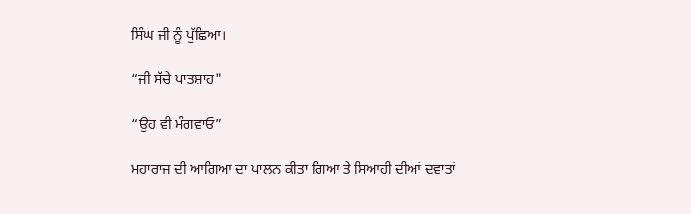ਸਿੰਘ ਜੀ ਨੂੰ ਪੁੱਛਿਆ।

“ਜੀ ਸੱਚੇ ਪਾਤਸ਼ਾਹ"

“ਉਹ ਵੀ ਮੰਗਵਾਓ”

ਮਹਾਰਾਜ ਦੀ ਆਗਿਆ ਦਾ ਪਾਲਨ ਕੀਤਾ ਗਿਆ ਤੇ ਸਿਆਹੀ ਦੀਆਂ ਦਵਾਤਾਂ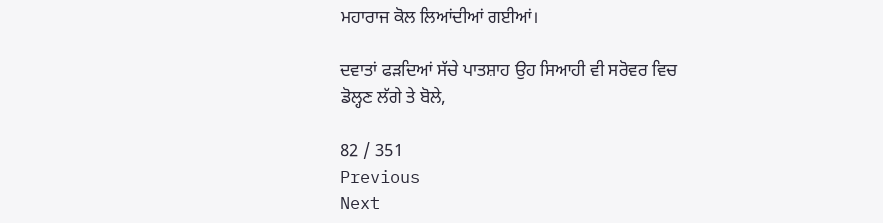ਮਹਾਰਾਜ ਕੋਲ ਲਿਆਂਦੀਆਂ ਗਈਆਂ।

ਦਵਾਤਾਂ ਫੜਦਿਆਂ ਸੱਚੇ ਪਾਤਸ਼ਾਹ ਉਹ ਸਿਆਹੀ ਵੀ ਸਰੋਵਰ ਵਿਚ ਡੋਲ੍ਹਣ ਲੱਗੇ ਤੇ ਬੋਲੇ,

82 / 351
Previous
Next